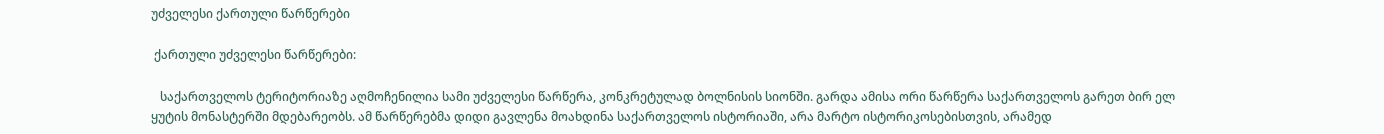უძველესი ქართული წარწერები

 ქართული უძველესი წარწერები:

   საქართველოს ტერიტორიაზე აღმოჩენილია სამი უძველესი წარწერა, კონკრეტულად ბოლნისის სიონში. გარდა ამისა ორი წარწერა საქართველოს გარეთ ბირ ელ ყუტის მონასტერში მდებარეობს. ამ წარწერებმა დიდი გავლენა მოახდინა საქართველოს ისტორიაში, არა მარტო ისტორიკოსებისთვის, არამედ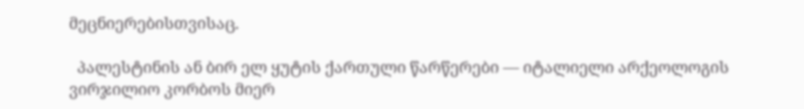მეცნიერებისთვისაც.

  პალესტინის ან ბირ ელ ყუტის ქართული წარწერები — იტალიელი არქეოლოგის ვირჯილიო კორბოს მიერ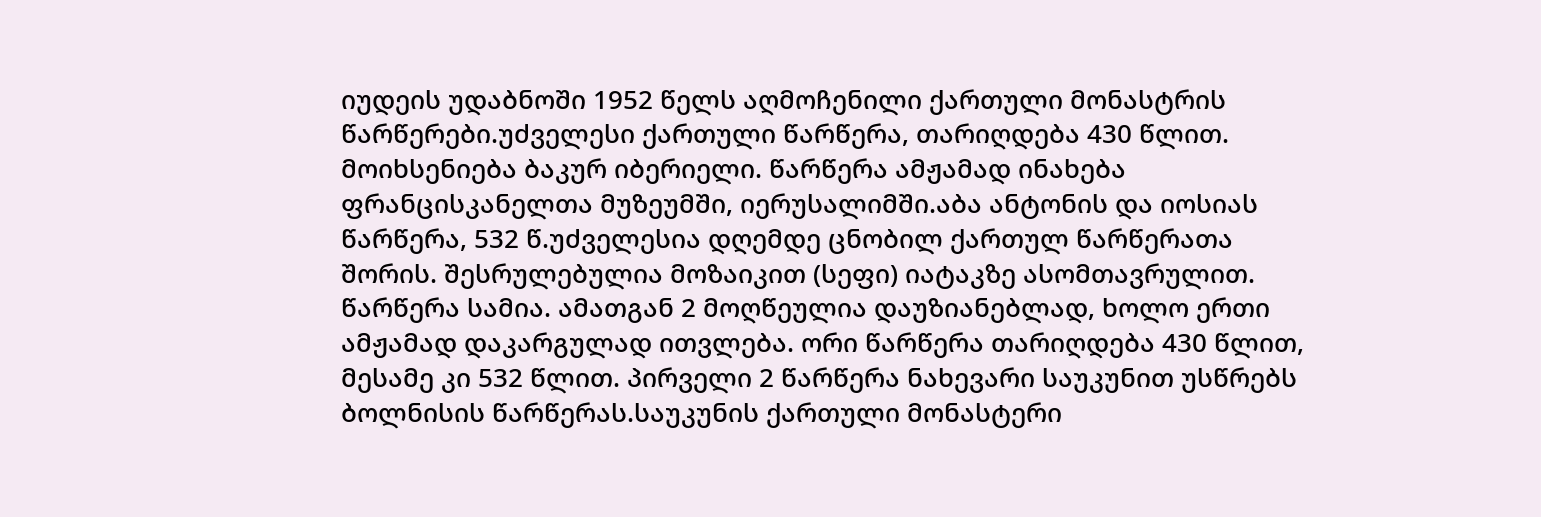იუდეის უდაბნოში 1952 წელს აღმოჩენილი ქართული მონასტრის წარწერები.უძველესი ქართული წარწერა, თარიღდება 430 წლით. მოიხსენიება ბაკურ იბერიელი. წარწერა ამჟამად ინახება ფრანცისკანელთა მუზეუმში, იერუსალიმში.აბა ანტონის და იოსიას წარწერა, 532 წ.უძველესია დღემდე ცნობილ ქართულ წარწერათა შორის. შესრულებულია მოზაიკით (სეფი) იატაკზე ასომთავრულით. წარწერა სამია. ამათგან 2 მოღწეულია დაუზიანებლად, ხოლო ერთი ამჟამად დაკარგულად ითვლება. ორი წარწერა თარიღდება 430 წლით, მესამე კი 532 წლით. პირველი 2 წარწერა ნახევარი საუკუნით უსწრებს ბოლნისის წარწერას.საუკუნის ქართული მონასტერი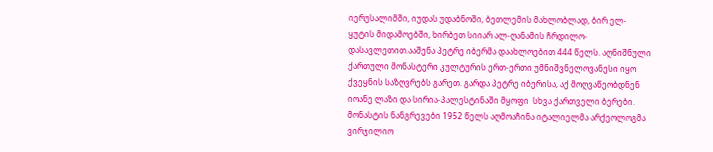იერუსალიმში, იუდას უდაბნოში, ბეთლემის მახლობლად, ბირ ელ-ყუტის მიდამოებში, ხირბეთ სიიარ ალ-ღანამის ჩრდილო-დასავლეთით.ააშენა პეტრე იბერმა დაახლოებით 444 წელს. აღნიშნული ქართული მონასტერი კულტურის ერთ-ერთი უმნიშვნელოვანესი იყო ქვეყნის საზღვრებს გარეთ. გარდა პეტრე იბერისა, აქ მოღვაწეობდნენ იოანე ლაზი და სირია-პალესტინაში მყოფი  სხვა ქართველი ბერები. მონასტის ნანგრევები 1952 წელს აღმოაჩინა იტალიელმა არქეოლოგმა ვირჯილიო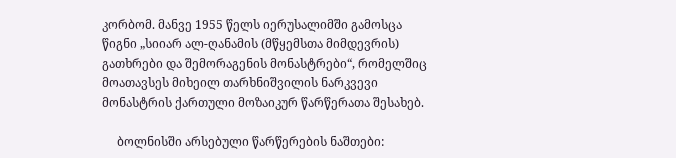კორბომ. მანვე 1955 წელს იერუსალიმში გამოსცა წიგნი „სიიარ ალ-ღანამის (მწყემსთა მიმდევრის) გათხრები და შემორაგენის მონასტრები“, რომელშიც მოათავსეს მიხეილ თარხნიშვილის ნარკვევი მონასტრის ქართული მოზაიკურ წარწერათა შესახებ.

     ბოლნისში არსებული წარწერების ნაშთები: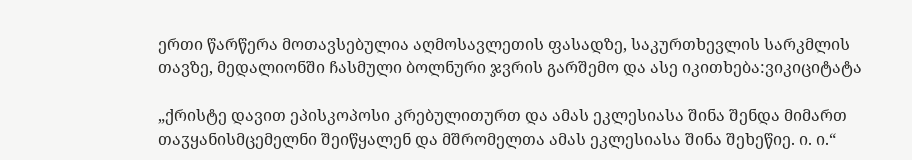ერთი წარწერა მოთავსებულია აღმოსავლეთის ფასადზე, საკურთხევლის სარკმლის თავზე, მედალიონში ჩასმული ბოლნური ჯვრის გარშემო და ასე იკითხება:ვიკიციტატა

„ქრისტე დავით ეპისკოპოსი კრებულითურთ და ამას ეკლესიასა შინა შენდა მიმართ თაჳყანისმცემელნი შეიწყალენ და მშრომელთა ამას ეკლესიასა შინა შეხეწიე. ი. ი.“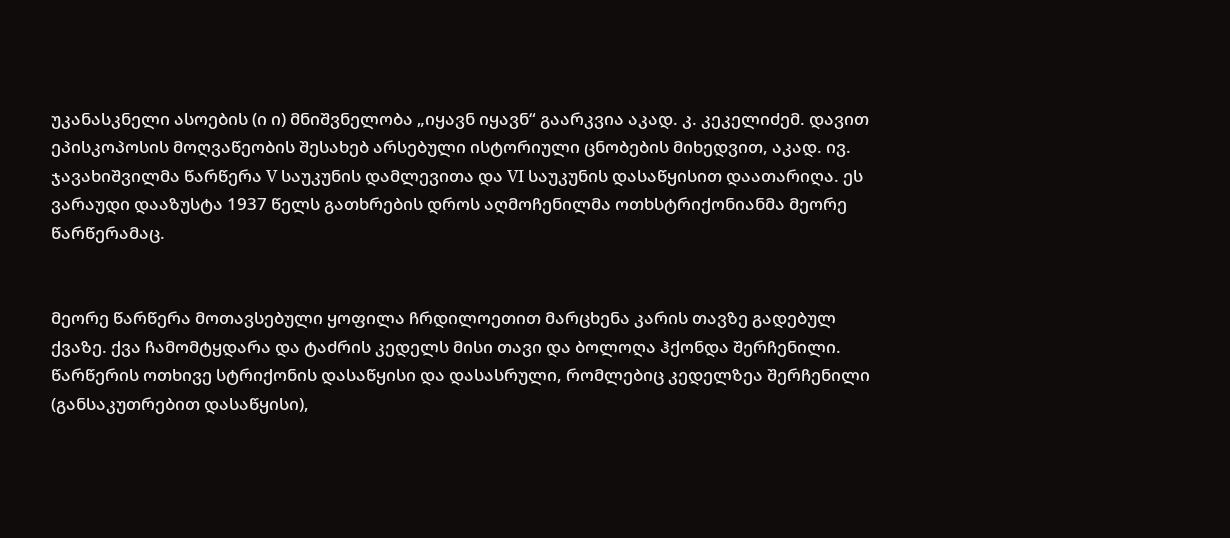უკანასკნელი ასოების (ი ი) მნიშვნელობა „იყავნ იყავნ“ გაარკვია აკად. კ. კეკელიძემ. დავით ეპისკოპოსის მოღვაწეობის შესახებ არსებული ისტორიული ცნობების მიხედვით, აკად. ივ. ჯავახიშვილმა წარწერა V საუკუნის დამლევითა და VI საუკუნის დასაწყისით დაათარიღა. ეს ვარაუდი დააზუსტა 1937 წელს გათხრების დროს აღმოჩენილმა ოთხსტრიქონიანმა მეორე წარწერამაც.


მეორე წარწერა მოთავსებული ყოფილა ჩრდილოეთით მარცხენა კარის თავზე გადებულ ქვაზე. ქვა ჩამომტყდარა და ტაძრის კედელს მისი თავი და ბოლოღა ჰქონდა შერჩენილი. წარწერის ოთხივე სტრიქონის დასაწყისი და დასასრული, რომლებიც კედელზეა შერჩენილი (განსაკუთრებით დასაწყისი),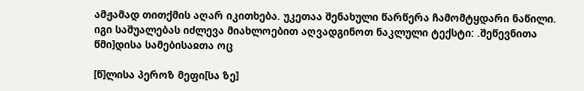ამჟამად თითქმის აღარ იკითხება. უკეთაა შენახული წარწერა ჩამომტყდარი ნაწილი. იგი საშუალებას იძლევა მიახლოებით აღვადგინოთ ნაკლული ტექსტი: .შეწევნითა წმი]დისა სამებისაჲთა ოც

[წ]ლისა პეროზ მეფი[სა ზე]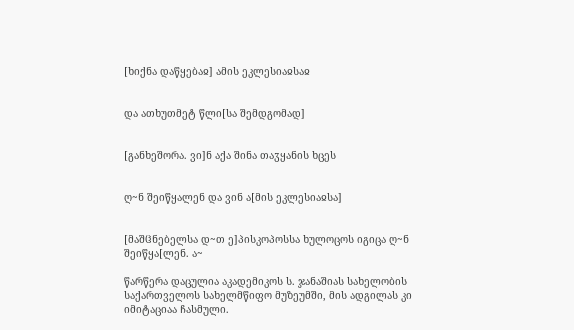[ხიქნა დაწყებაჲ] ამის ეკლესიაჲსაჲ


და ათხუთმეტ წლი[სა შემდგომად]


[განხეშორა. ვი]ნ აქა შინა თაჳყანის ხცეს


ღ~ნ შეიწყალენ და ვინ ა[მის ეკლესიაჲსა]


[მაშჱნებელსა დ~თ ე]პისკოპოსსა ხულოცოს იგიცა ღ~ნ შეიწყა[ლენ. ა~

წარწერა დაცულია აკადემიკოს ს. ჯანაშიას სახელობის საქართველოს სახელმწიფო მუზეუმში, მის ადგილას კი იმიტაციაა ჩასმული.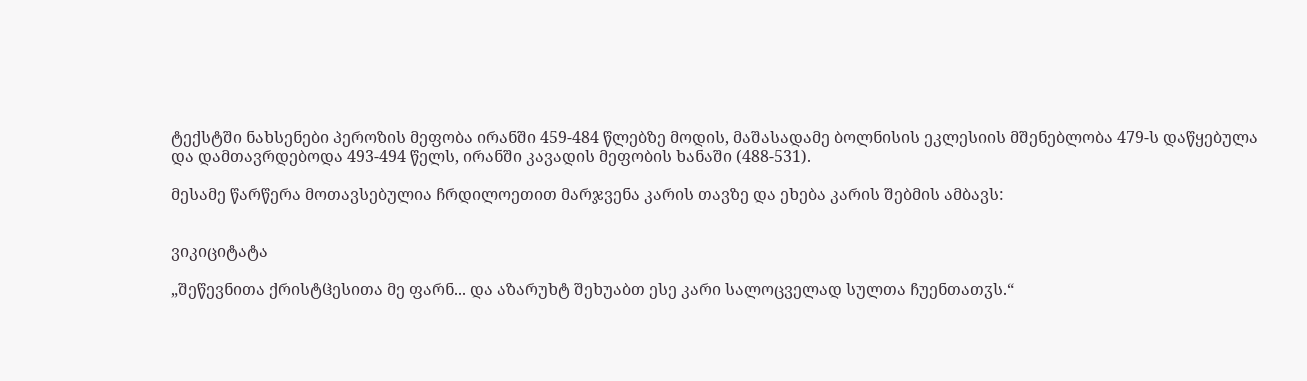ტექსტში ნახსენები პეროზის მეფობა ირანში 459-484 წლებზე მოდის, მაშასადამე ბოლნისის ეკლესიის მშენებლობა 479-ს დაწყებულა და დამთავრდებოდა 493-494 წელს, ირანში კავადის მეფობის ხანაში (488-531).

მესამე წარწერა მოთავსებულია ჩრდილოეთით მარჯვენა კარის თავზე და ეხება კარის შებმის ამბავს:


ვიკიციტატა

„შეწევნითა ქრისტჱესითა მე ფარნ... და აზარუხტ შეხუაბთ ესე კარი სალოცველად სულთა ჩუენთათჳს.“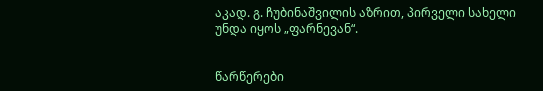აკად. გ. ჩუბინაშვილის აზრით, პირველი სახელი უნდა იყოს „ფარნევან“.


წარწერები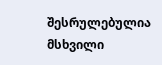შესრულებულია მსხვილი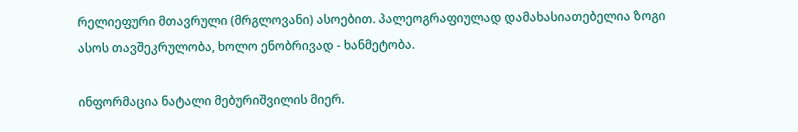რელიეფური მთავრული (მრგლოვანი) ასოებით. პალეოგრაფიულად დამახასიათებელია ზოგი ასოს თავშეკრულობა, ხოლო ენობრივად - ხანმეტობა.

ინფორმაცია ნატალი მებურიშვილის მიერ.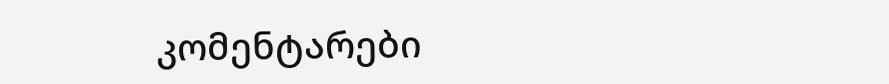კომენტარები